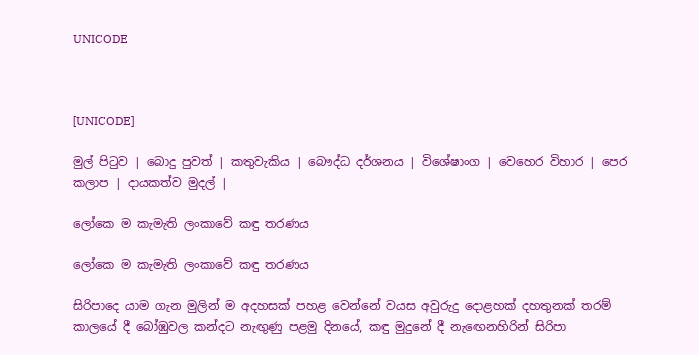UNICODE



[UNICODE]

මුල් පිටුව | බොදු පුවත් | කතුවැකිය | බෞද්ධ දර්ශනය | විශේෂාංග | වෙහෙර විහාර | පෙර කලාප | දායකත්ව මුදල් |

ලෝකෙ ම කැමැති ලංකාවේ කඳු තරණය

ලෝකෙ ම කැමැති ලංකාවේ කඳු තරණය

සිරිපාදෙ යාම ගැන මුලින් ම අදහසක් පහළ වෙන්නේ වයස අවුරුදු දොළහක් දහතුනක් තරම් කාලයේ දී බෝඹුවල කන්දට නැඟුණු පළමු දිනයේ, කඳු මුදුනේ දී නැඟෙනහිරින් සිරිපා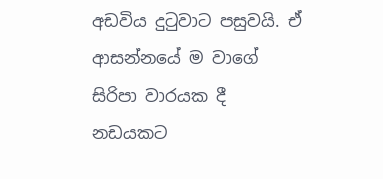අඩවිය දුටුවාට පසුවයි. ඒ ආසන්නයේ ම වාගේ සිරිපා වාරයක දී නඩයකට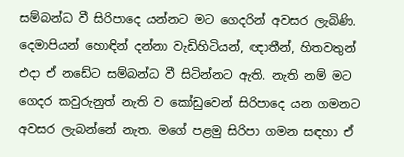සම්බන්ධ වී සිරිපාදෙ යන්නට මට ගෙදරින් අවසර ලැබිණි. දෙමාපියන් හොඳින් දන්නා වැඩිහිටියන්, ඥාතීන්, හිතවතුන් එදා ඒ නඩේට සම්බන්ධ වී සිටින්නට ඇති. නැති නම් මට ගෙදර කවුරුනුත් නැති ව කෝඩුවෙන් සිරිපාදෙ යන ගමනට අවසර ලැබන්නේ නැත. මගේ පළමු සිරිපා ගමන සඳහා ඒ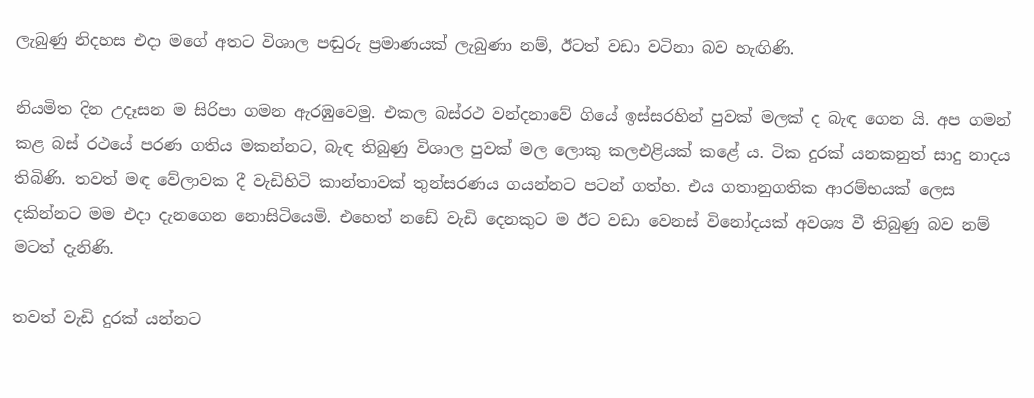ලැබුණු නිදහස එදා මගේ අතට විශාල පඬුරු ප්‍රමාණයක් ලැබුණා නම්, ඊටත් වඩා වටිනා බව හැඟිණි.

නියමිත දින උදෑසන ම සිරිපා ගමන ඇරඹුවෙමු. එකල බස්රථ වන්දනාවේ ගියේ ඉස්සරහින් පුවක් මලක් ද බැඳ ගෙන යි. අප ගමන් කළ බස් රථයේ පරණ ගතිය මකන්නට, බැඳ තිබුණු විශාල පුවක් මල ලොකු කලඑළියක් කළේ ය. ටික දුරක් යනකනුත් සාදු නාදය තිබිණි. තවත් මඳ වේලාවක දී වැඩිහිටි කාන්තාවක් තුන්සරණය ගයන්නට පටන් ගත්හ. එය ගතානුගතික ආරම්භයක් ලෙස දකින්නට මම එදා දැනගෙන නොසිටියෙමි. එහෙත් නඩේ වැඩි දෙනකුට ම ඊට වඩා වෙනස් විනෝදයක් අවශ්‍ය වී තිබුණු බව නම් මටත් දැනිණි.

තවත් වැඩි දුරක් යන්නට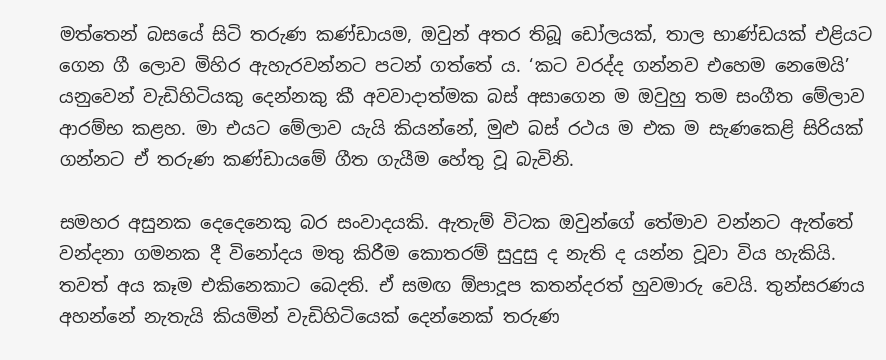මත්තෙන් බසයේ සිටි තරුණ කණ්ඩායම, ඔවුන් අතර තිබූ ඩෝලයක්, තාල භාණ්ඩයක් එළියට ගෙන ගී ලොව මිහිර ඇහැරවන්නට පටන් ගත්තේ ය. ‘කට වරද්ද ගන්නව එහෙම නෙමෙයි’ යනුවෙන් වැඩිහිටියකු දෙන්නකු කී අවවාදාත්මක බස් අසාගෙන ම ඔවුහු තම සංගීත මේලාව ආරම්භ කළහ. මා එයට මේලාව යැයි කියන්නේ, මුළු බස් රථය ම එක ම සැණකෙළි සිරියක් ගන්නට ඒ තරුණ කණ්ඩායමේ ගීත ගැයීම හේතු වූ බැවිනි.

සමහර අසුනක දෙදෙනෙකු බර සංවාදයකි. ඇතැම් විටක ඔවුන්ගේ තේමාව වන්නට ඇත්තේ වන්දනා ගමනක දී විනෝදය මතු කිරීම කොතරම් සුදුසු ද නැති ද යන්න වූවා විය හැකියි. තවත් අය කෑම එකිනෙකාට බෙදති. ඒ සමඟ ඕපාදූප කතන්දරත් හුවමාරු වෙයි. තුන්සරණය අහන්නේ නැතැයි කියමින් වැඩිහිටියෙක් දෙන්නෙක් තරුණ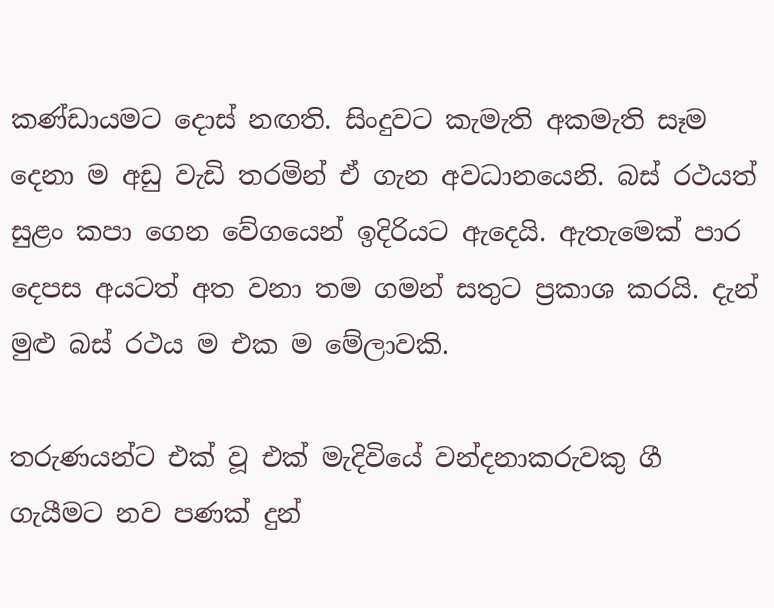කණ්ඩායමට දොස් නඟති. සිංදුවට කැමැති අකමැති සෑම දෙනා ම අඩු වැඩි තරමින් ඒ ගැන අවධානයෙනි. බස් රථයත් සුළං කපා ගෙන වේගයෙන් ඉදිරියට ඇදෙයි. ඇතැමෙක් පාර දෙපස අයටත් අත වනා තම ගමන් සතුට ප්‍රකාශ කරයි. දැන් මුළු බස් රථය ම එක ම මේලාවකි.

තරුණයන්ට එක් වූ එක් මැදිවියේ වන්දනාකරුවකු ගී ගැයීමට නව පණක් දුන්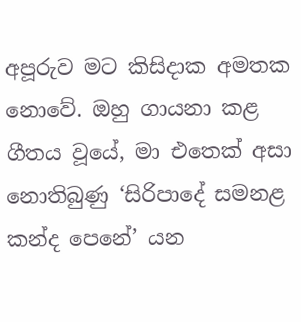අපූරුව මට කිසිදාක අමතක නොවේ. ඔහු ගායනා කළ ගීතය වූයේ, මා එතෙක් අසා නොතිබුණු ‘සිරිපාදේ සමනළ කන්ද පෙනේ’ යන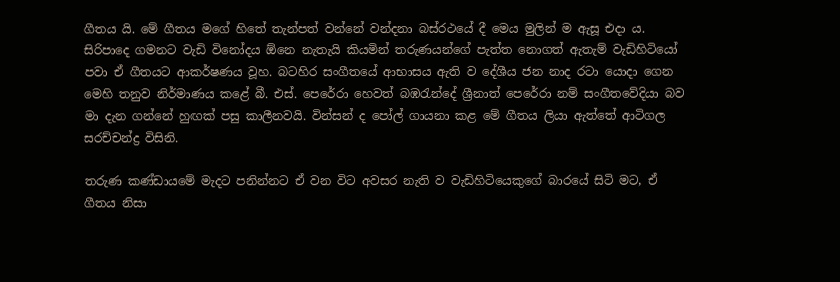ගීතය යි. මේ ගීතය මගේ හිතේ තැන්පත් වන්නේ වන්දනා බස්රථයේ දී මෙය මුලින් ම ඇසූ එදා ය. සිරිපාදෙ ගමනට වැඩි විනෝදය ඕනෙ නැතැයි කියමින් තරුණයන්ගේ පැත්ත නොගත් ඇතැම් වැඩිහිටියෝ පවා ඒ ගීතයට ආකර්ෂණය වූහ. බටහිර සංගීතයේ ආභාසය ඇති ව දේශීය ජන නාද රටා යොදා ගෙන මෙහි තනුව නිර්මාණය කළේ බී. එස්. පෙරේරා හෙවත් බඹරැන්දේ ශ්‍රීනාත් පෙරේරා නම් සංගීතවේදියා බව මා දැන ගන්නේ හුඟක් පසු කාලීනවයි. වින්සන් ද පෝල් ගායනා කළ මේ ගීතය ලියා ඇත්තේ ආටිගල සරච්චන්ද්‍ර විසිනි.

තරුණ කණ්ඩායමේ මැදට පනින්නට ඒ වන විට අවසර නැති ව වැඩිහිටියෙකුගේ බාරයේ සිටි මට, ඒ ගීතය නිසා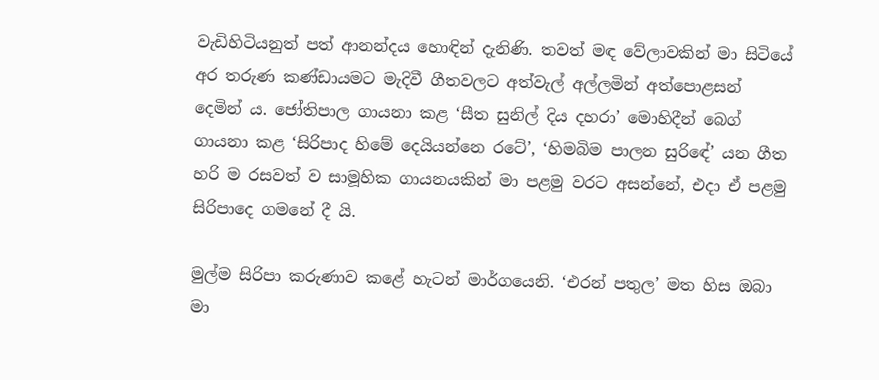වැඩිහිටියනුත් පත් ආනන්දය හොඳින් දැනිණි. තවත් මඳ වේලාවකින් මා සිටියේ අර තරුණ කණ්ඩායමට මැදිවී ගීතවලට අත්වැල් අල්ලමින් අත්පොළසන් දෙමින් ය. ජෝතිපාල ගායනා කළ ‘සීත සුනිල් දිය දහරා’ මොහිදීන් බෙග් ගායනා කළ ‘සිරිපාද හිමේ දෙයියන්නෙ රටේ’, ‘හිමබිම පාලන සුරිඳේ’ යන ගීත හරි ම රසවත් ව සාමූහික ගායනයකින් මා පළමු වරට අසන්නේ, එදා ඒ පළමු සිරිපාදෙ ගමනේ දී යි.

මුල්ම සිරිපා කරුණාව කළේ හැටන් මාර්ගයෙනි. ‘එරන් පතුල’ මත හිස ඔබා මා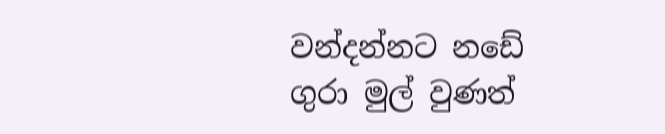වන්දන්නට නඩේ ගුරා මුල් වුණත්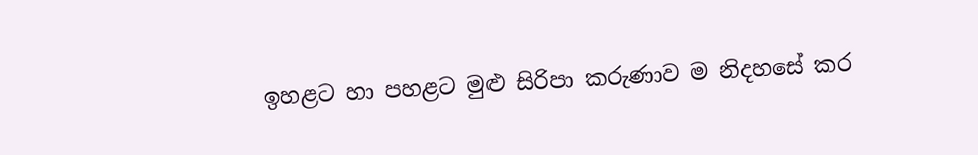ඉහළට හා පහළට මුළු සිරිපා කරුණාව ම නිදහසේ කර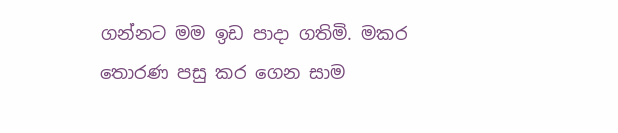ගන්නට මම ඉඩ පාදා ගතිමි. මකර තොරණ පසු කර ගෙන සාම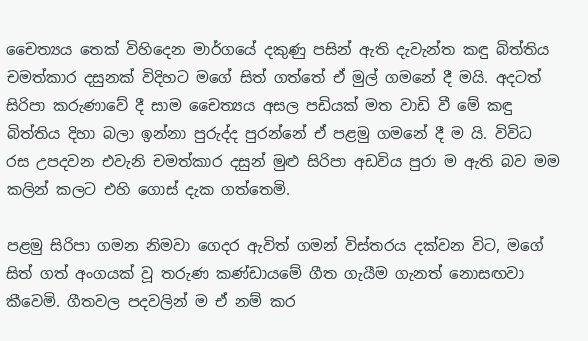චෛත්‍යය තෙක් විහිදෙන මාර්ගයේ දකුණු පසින් ඇති දැවැන්ත කඳු බිත්තිය චමත්කාර දසුනක් විදිහට මගේ සිත් ගත්තේ ඒ මුල් ගමනේ දී මයි. අදටත් සිරිපා කරුණාවේ දී සාම චෛත්‍යය අසල පඩියක් මත වාඩි වී මේ කඳු බිත්තිය දිහා බලා ඉන්නා පුරුද්ද පුරන්නේ ඒ පළමු ගමනේ දී ම යි. විවිධ රස උපදවන එවැනි චමත්කාර දසුන් මුළු සිරිපා අඩවිය පුරා ම ඇති බව මම කලින් කලට එහි ගොස් දැක ගත්තෙමි.

පළමු සිරිපා ගමන නිමවා ගෙදර ඇවිත් ගමන් විස්තරය දක්වන විට, මගේ සිත් ගත් අංගයක් වූ තරුණ කණ්ඩායමේ ගීත ගැයීම ගැනත් නොසඟවා කීවෙමි. ගීතවල පදවලින් ම ඒ නම් කර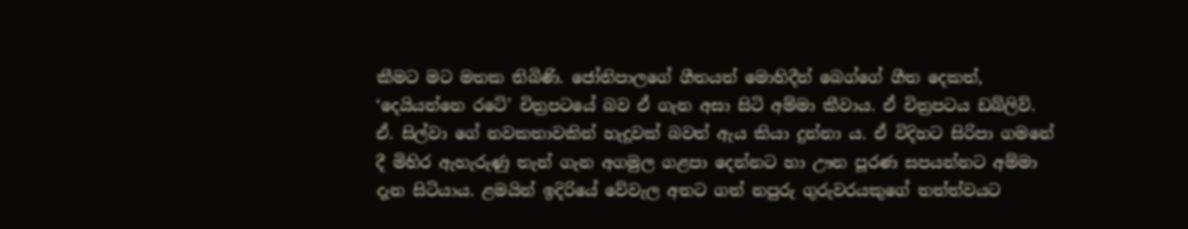කීමට මට මතක තිබිණි. ජෝතිපාලගේ ගීතයත් මොහිදීන් බෙග්ගේ ගීත දෙකත්, ‘දෙයියන්නෙ රටේ’ චිත්‍රපටයේ බව ඒ ගැන අසා සිටි අම්මා කීවාය. ඒ චිත්‍රපටය ඩබ්ලිව්. ඒ. සිල්වා ගේ නවකතාවකින් හැදූවක් බවත් ඇය කියා දුන්නා ය. ඒ විදිහට සිරිපා ගමනේ දී මිහිර ඇහැරුණු තැන් ගැන අගමුල ගළපා දෙන්නට හා ඌන පූරණ සපයන්නට අම්මා දැන සිටියාය. ළමයින් ඉදිරියේ වේවැල අතට ගත් නපුරු ගුරුවරයකුගේ තත්ත්වයට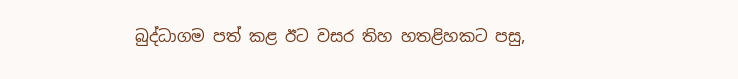බුද්ධාගම පත් කළ ඊට වසර තිහ හතළිහකට පසු,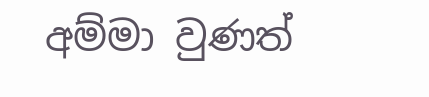අම්මා වුණත්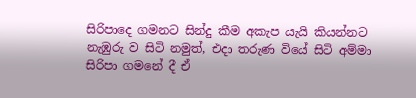සිරිපාදෙ ගමනට සින්දු කීම අකැප යැයි කියන්නට නැඹුරු ව සිටි නමුත්, එදා තරුණ වියේ සිටි අම්මා සිරිපා ගමනේ දී ඒ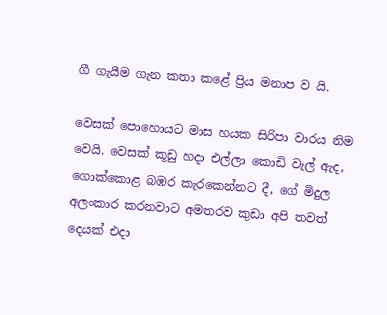ගී ගැයීම ගැන කතා කළේ ප්‍රිය මනාප ව යි.

වෙසක් පොහොයට මාස හයක සිරිපා වාරය නිම වෙයි. වෙසක් කූඩු හදා එල්ලා කොඩි වැල් ඇද, ගොක්කොළ බඹර කැරකෙන්නට දී, ගේ මිදුල අලංකාර කරනවාට අමතරව කුඩා අපි තවත් දෙයක් එදා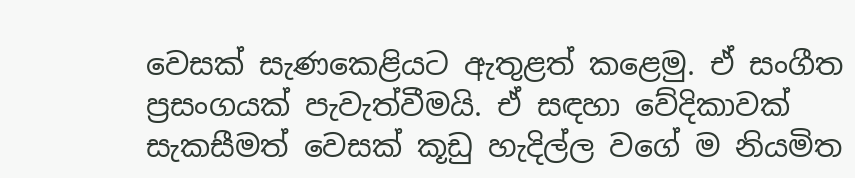වෙසක් සැණකෙළියට ඇතුළත් කළෙමු. ඒ සංගීත ප්‍රසංගයක් පැවැත්වීමයි. ඒ සඳහා වේදිකාවක් සැකසීමත් වෙසක් කූඩු හැදිල්ල වගේ ම නියමිත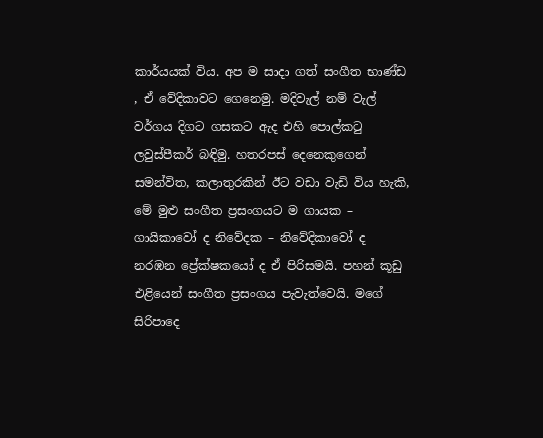කාර්යයක් විය. අප ම සාදා ගත් සංගීත භාණ්ඩ , ඒ වේදිකාවට ගෙනෙමු. මදිවැල් නම් වැල් වර්ගය දිගට ගසකට ඇද එහි පොල්කටු ලවුස්පීකර් බඳිමු. හතරපස් දෙනෙකුගෙන් සමන්විත, කලාතුරකින් ඊට වඩා වැඩි විය හැකි, මේ මුළු සංගීත ප්‍රසංගයට ම ගායක – ගායිකාවෝ ද නිවේදක – නිවේදිකාවෝ ද නරඹන ප්‍රේක්ෂකයෝ ද ඒ පිරිසමයි. පහන් කූඩු එළියෙන් සංගීත ප්‍රසංගය පැවැත්වෙයි. මගේ සිරිපාදෙ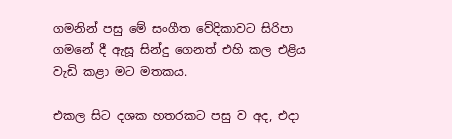ගමනින් පසු මේ සංගීත වේදිකාවට සිරිපා ගමනේ දී ඇසූ සින්දු ගෙනත් එහි කල එළිය වැඩි කළා මට මතකය.

එකල සිට දශක හතරකට පසු ව අද, එදා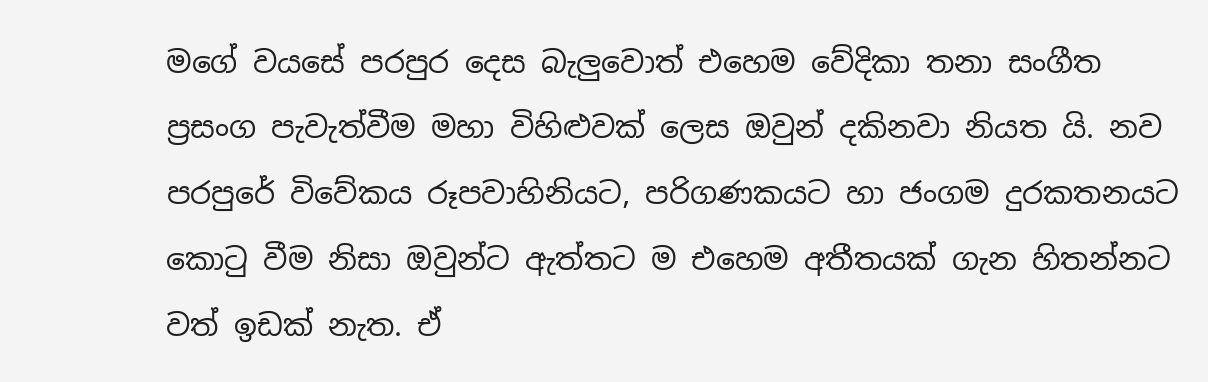මගේ වයසේ පරපුර දෙස බැලුවොත් එහෙම වේදිකා තනා සංගීත ප්‍රසංග පැවැත්වීම මහා විහිළුවක් ලෙස ඔවුන් දකිනවා නියත යි. නව පරපුරේ විවේකය රූපවාහිනියට, පරිගණකයට හා ජංගම දුරකතනයට කොටු වීම නිසා ඔවුන්ට ඇත්තට ම එහෙම අතීතයක් ගැන හිතන්නට වත් ඉඩක් නැත. ඒ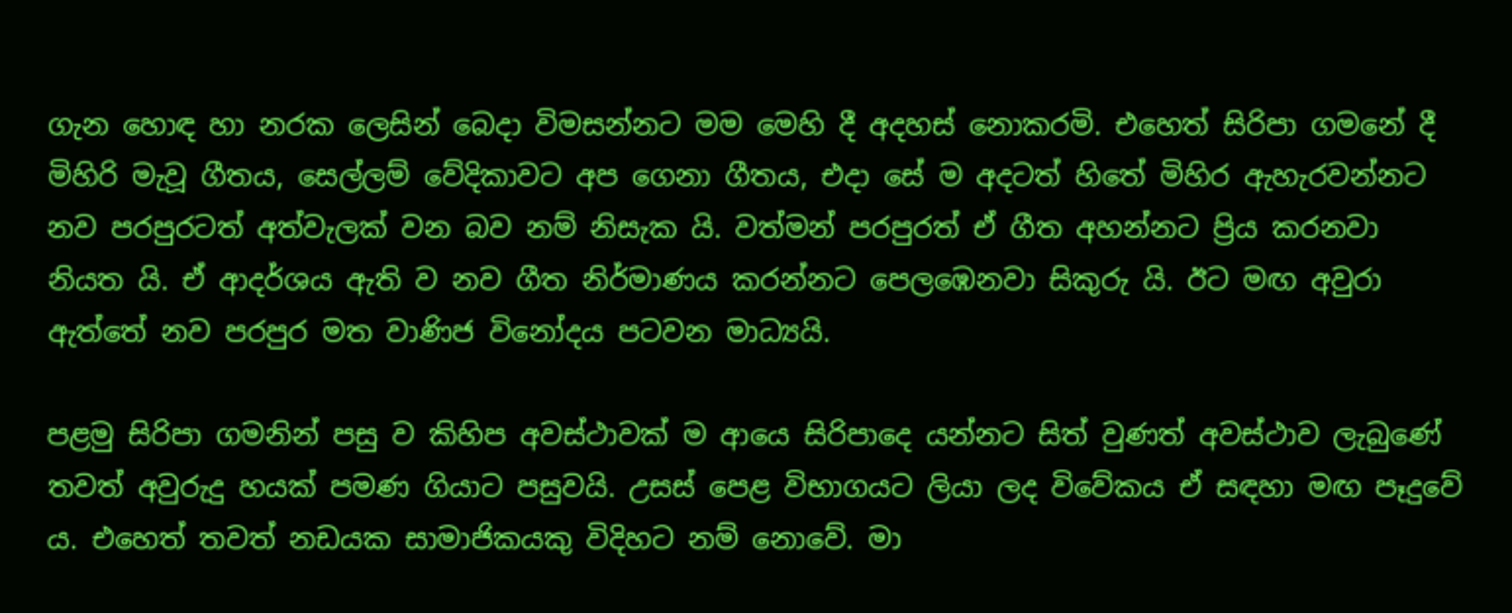ගැන හොඳ හා නරක ලෙසින් බෙදා විමසන්නට මම මෙහි දී අදහස් නොකරමි. එහෙත් සිරිපා ගමනේ දී මිහිරි මැවූ ගීතය, සෙල්ලම් වේදිකාවට අප ගෙනා ගීතය, එදා සේ ම අදටත් හිතේ මිහිර ඇහැරවන්නට නව පරපුරටත් අත්වැලක් වන බව නම් නිසැක යි. වත්මන් පරපුරත් ඒ ගීත අහන්නට ප්‍රිය කරනවා නියත යි. ඒ ආදර්ශය ඇති ව නව ගීත නිර්මාණය කරන්නට පෙලඹෙනවා සිකුරු යි. ඊට මඟ අවුරා ඇත්තේ නව පරපුර මත වාණිජ විනෝදය පටවන මාධ්‍යයි.

පළමු සිරිපා ගමනින් පසු ව කිහිප අවස්ථාවක් ම ආයෙ සිරිපාදෙ යන්නට සිත් වුණත් අවස්ථාව ලැබුණේ තවත් අවුරුදු හයක් පමණ ගියාට පසුවයි. උසස් පෙළ විභාගයට ලියා ලද විවේකය ඒ සඳහා මඟ පෑදුවේ ය. එහෙත් තවත් නඩයක සාමාජිකයකු විදිහට නම් නොවේ. මා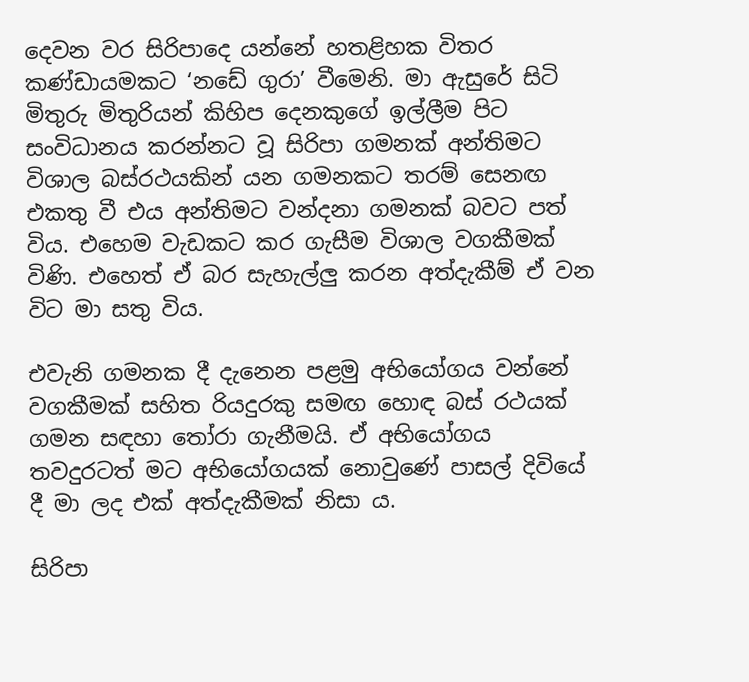දෙවන වර සිරිපාදෙ යන්නේ හතළිහක විතර කණ්ඩායමකට ‘නඩේ ගුරා’ වීමෙනි. මා ඇසුරේ සිටි මිතුරු මිතුරියන් කිහිප දෙනකුගේ ඉල්ලීම පිට සංවිධානය කරන්නට වූ සිරිපා ගමනක් අන්තිමට විශාල බස්රථයකින් යන ගමනකට තරම් සෙනඟ එකතු වී එය අන්තිමට වන්දනා ගමනක් බවට පත් විය. එහෙම වැඩකට කර ගැසීම විශාල වගකීමක් විණි. එහෙත් ඒ බර සැහැල්ලු කරන අත්දැකීම් ඒ වන විට මා සතු විය.

එවැනි ගමනක දී දැනෙන පළමු අභියෝගය වන්නේ වගකීමක් සහිත රියදුරකු සමඟ හොඳ බස් රථයක් ගමන සඳහා තෝරා ගැනීමයි. ඒ අභියෝගය තවදුරටත් මට අභියෝගයක් නොවුණේ පාසල් දිවියේ දී මා ලද එක් අත්දැකීමක් නිසා ය.

සිරිපා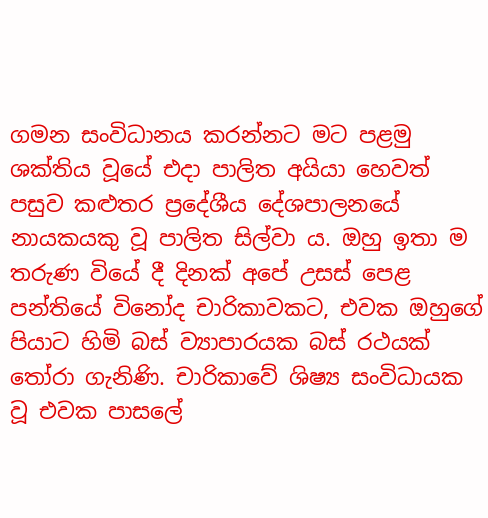ගමන සංවිධානය කරන්නට මට පළමු ශක්තිය වූයේ එදා පාලිත අයියා හෙවත් පසුව කළුතර ප්‍රදේශීය දේශපාලනයේ නායකයකු වූ පාලිත සිල්වා ය. ඔහු ඉතා ම තරුණ වියේ දී දිනක් අපේ උසස් පෙළ පන්තියේ විනෝද චාරිකාවකට, එවක ඔහුගේ පියාට හිමි බස් ව්‍යාපාරයක බස් රථයක් තෝරා ගැනිණි. චාරිකාවේ ශිෂ්‍ය සංවිධායක වූ එවක පාසලේ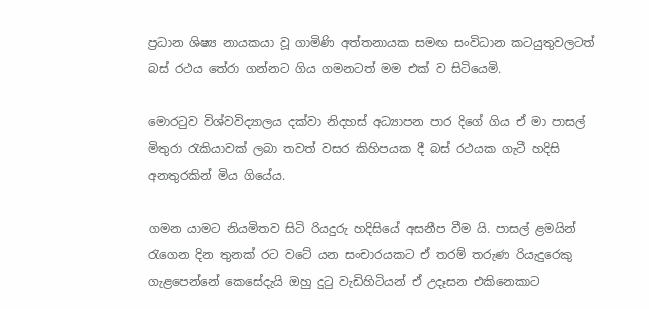ප්‍රධාන ශිෂ්‍ය නායකයා වූ ගාමිණි අත්තනායක සමඟ සංවිධාන කටයුතුවලටත් බස් රථය තේරා ගන්නට ගිය ගමනටත් මම එක් ව සිටියෙමි.

මොරටුව විශ්වවිද්‍යාලය දක්වා නිදහස් අධ්‍යාපන පාර දිගේ ගිය ඒ මා පාසල් මිතුරා රැකියාවක් ලබා තවත් වසර කිහිපයක දී බස් රථයක ගැටී හදිසි අනතුරකින් මිය ගියේය.

ගමන යාමට නියමිතව සිටි රියදුරු හදිසියේ අසනීප වීම යි. පාසල් ළමයින් රැගෙන දින තුනක් රට වටේ යන සංචාරයකට ඒ තරම් තරුණ රියැදුරෙකු ගැළපෙන්නේ කෙසේදැයි ඔහු දුටු වැඩිහිටියන් ඒ උදෑසන එකිනෙකාට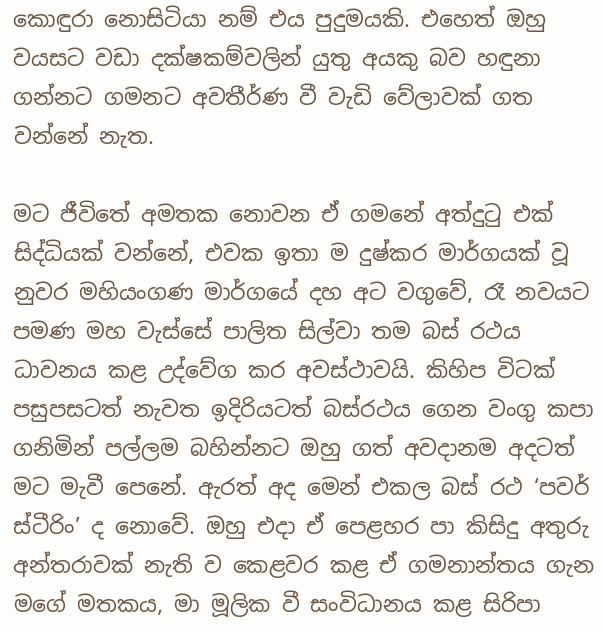කොඳුරා නොසිටියා නම් එය පුදුමයකි. එහෙත් ඔහු වයසට වඩා දක්ෂකම්වලින් යුතු අයකු බව හඳුනා ගන්නට ගමනට අවතීර්ණ වී වැඩි වේලාවක් ගත වන්නේ නැත.

මට ජීවිතේ අමතක නොවන ඒ ගමනේ අත්දුටු එක් සිද්ධියක් වන්නේ, එවක ඉතා ම දුෂ්කර මාර්ගයක් වූ නුවර මහියංගණ මාර්ගයේ දහ අට වගුවේ, රෑ නවයට පමණ මහ වැස්සේ පාලිත සිල්වා තම බස් රථය ධාවනය කළ උද්වේග කර අවස්ථාවයි. කිහිප විටක් පසුපසටත් නැවත ඉදිරියටත් බස්රථය ගෙන වංගු කපා ගනිමින් පල්ලම බහින්නට ඔහු ගත් අවදානම අදටත් මට මැවී පෙනේ. ඇරත් අද මෙන් එකල බස් රථ ‘පවර් ස්ටීරිං’ ද නොවේ. ඔහු එදා ඒ පෙළහර පා කිසිදු අතුරු අන්තරාවක් නැති ව කෙළවර කළ ඒ ගමනාන්තය ගැන මගේ මතකය, මා මූලික වී සංවිධානය කළ සිරිපා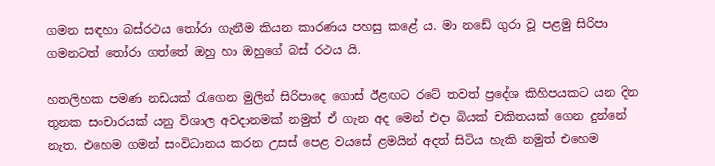ගමන සඳහා බස්රථය තෝරා ගැනීම කියන කාරණය පහසු කළේ ය. මා නඩේ ගුරා වූ පළමු සිරිපා ගමනටත් තෝරා ගත්තේ ඔහු හා ඔහුගේ බස් රථය යි.

හතලිහක පමණ නඩයක් රැගෙන මුලින් සිරිපාදෙ ගොස් ඊළඟට රටේ තවත් ප්‍රදේශ කිහිපයකට යන දින තුනක සංචාරයක් යනු විශාල අවදානමක් නමුත් ඒ ගැන අද මෙන් එදා බියක් චකිතයක් ගෙන දුන්නේ නැත. එහෙම ගමන් සංවිධානය කරන උසස් පෙළ වයසේ ළමයින් අදත් සිටිය හැකි නමුත් එහෙම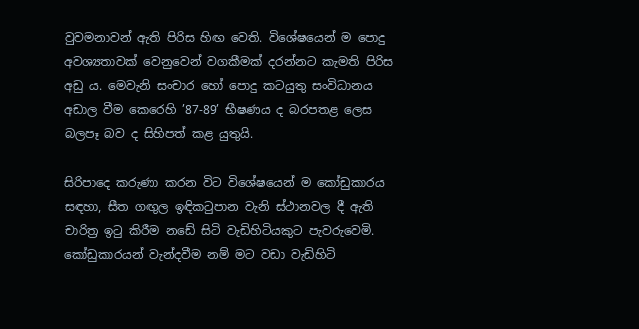වුවමනාවන් ඇති පිරිස හිඟ වෙති. විශේෂයෙන් ම පොදු අවශ්‍යතාවක් වෙනුවෙන් වගකීමක් දරන්නට කැමති පිරිස අඩු ය. මෙවැනි සංචාර හෝ පොදු කටයුතු සංවිධානය අඩාල වීම කෙරෙහි ’87-89’ භීෂණය ද බරපතළ ලෙස බලපෑ බව ද සිහිපත් කළ යුතුයි.

සිරිපාදෙ කරුණා කරන විට විශේෂයෙන් ම කෝඩුකාරය සඳහා, සීත ගඟුල ඉඳිකටුපාන වැනි ස්ථානවල දී ඇති චාරිත්‍ර ඉටු කිරීම නඩේ සිටි වැඩිහිටියකුට පැවරුවෙමි. කෝඩුකාරයන් වැන්දවීම නම් මට වඩා වැඩිහිටි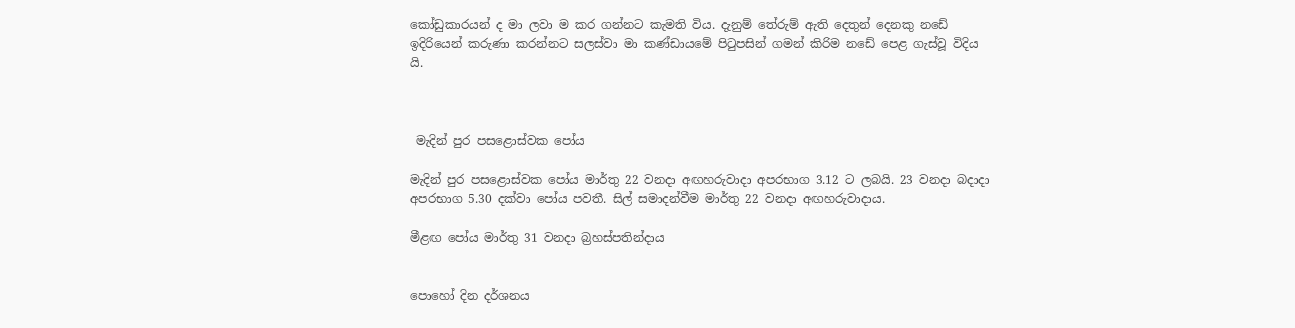කෝඩුකාරයන් ද මා ලවා ම කර ගන්නට කැමති විය. දැනුම් තේරුම් ඇති දෙතුන් දෙනකු නඩේ ඉදිරියෙන් කරුණා කරන්නට සලස්වා මා කණ්ඩායමේ පිටුපසින් ගමන් කිරිම නඩේ පෙළ ගැස්වූ විදිය යි.



 මැදින් පුර පසළොස්වක පෝය

මැදින් පුර පසළොස්වක පෝය මාර්තු 22 වනදා අඟහරුවාදා අපරභාග 3.12 ට ලබයි. 23 වනදා බදාදා අපරභාග 5.30 දක්වා පෝය පවතී. සිල් සමාදන්වීම මාර්තු 22 වනදා අඟහරුවාදාය.

මීළඟ පෝය මාර්තු 31 වනදා බ්‍රහස්පතින්දාය


පොහෝ දින දර්ශනය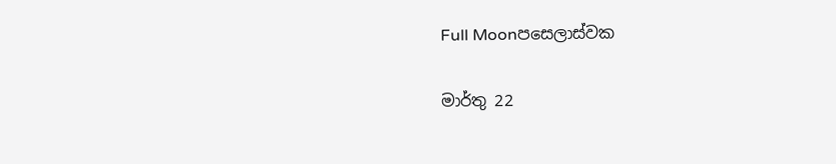Full Moonපසෙලාස්වක

මාර්තු 22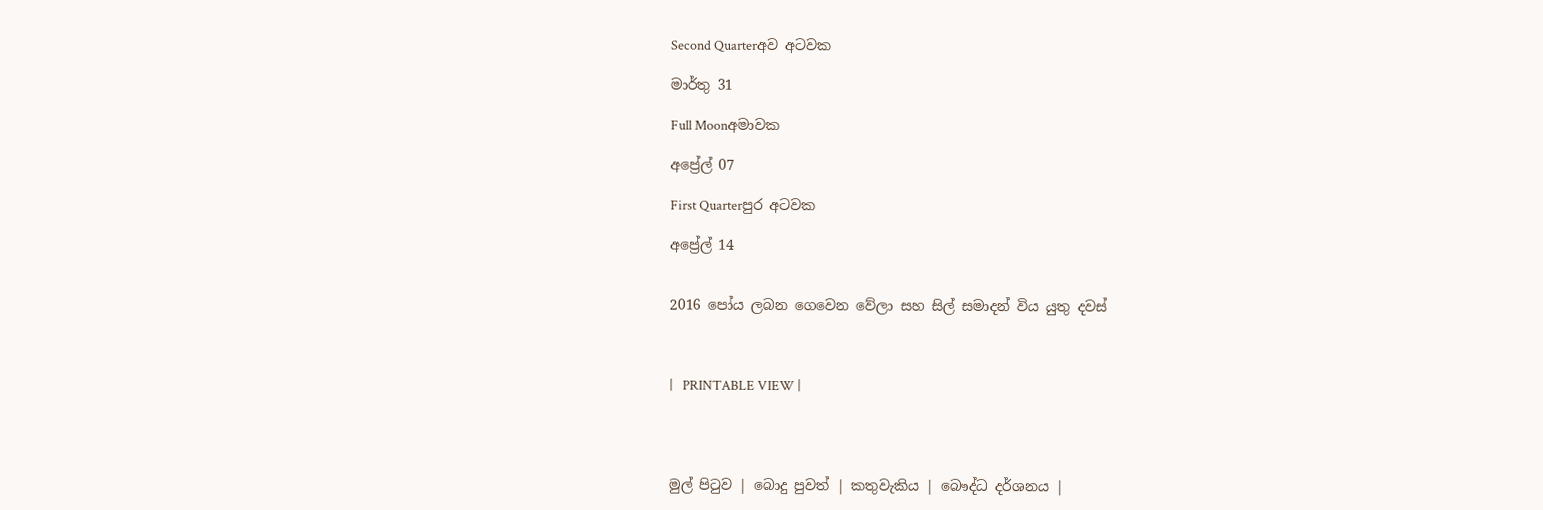Second Quarterඅව අටවක

මාර්තු 31

Full Moonඅමාවක

අප්‍රේල් 07

First Quarterපුර අටවක

අප්‍රේල් 14


2016 පෝය ලබන ගෙවෙන වේලා සහ සිල් සමාදන් විය යුතු දවස්



|   PRINTABLE VIEW |




මුල් පිටුව | බොදු පුවත් | කතුවැකිය | බෞද්ධ දර්ශනය |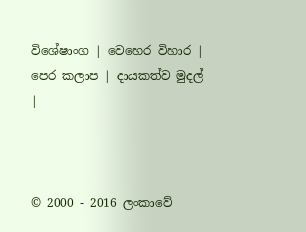විශේෂාංග | වෙහෙර විහාර | පෙර කලාප | දායකත්ව මුදල් |



© 2000 - 2016 ලංකාවේ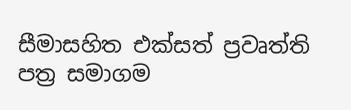සීමාසහිත එක්සත් ප්‍රවෘත්ති පත්‍ර සමාගම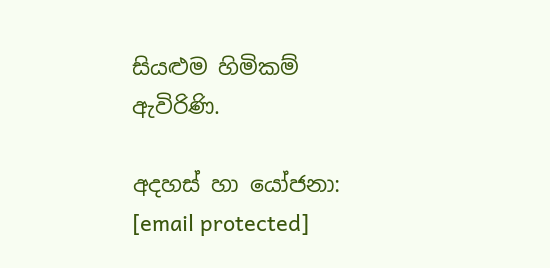සියළුම හිමිකම් ඇවිරිණි.

අදහස් හා යෝජනා: [email protected]